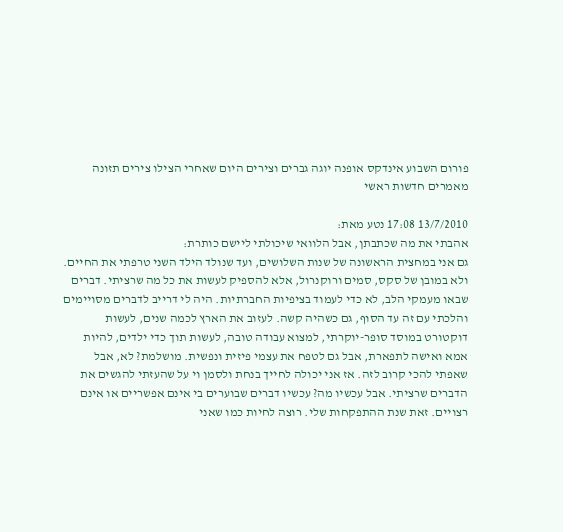פורום השבוע אינדקס אופנה יוגה גברים וצירים היום שאחרי הצילו צירים תזונה מאמרים חדשות ראשי

13/7/2010 17:08 נטע מאת:
אהבתי את מה שכתבתן, אבל הלוואי שיכולתי ליישם כותרת:
גם אני במחצית הראשונה של שנות השלושים, ועד שנולד הילד השני טרפתי את החיים. ולא במובן של סקס, סמים ורוקנרול, אלא להספיק לעשות את כל מה שרציתי. דברים שבאו מעמקי הלב, לא כדי לעמוד בציפיות החברתיות. היה לי דרייב לדברים מסויימים והלכתי עם זה עד הסוף, גם כשהיה קשה. לעזוב את הארץ לכמה שנים, לעשות דוקטורט במוסד סופר-יוקרתי, למצוא עבודה טובה, לעשות תוך כדי ילדים, להיות אמא ואישה לתפארת, אבל גם לטפח את עצמי פיזית ונפשית. מושלמת? לא, אבל שאפתי להכי קרוב לזה. אז אני יכולה לחייך בנחת ולסמן וי על שהעזתי להגשים את הדברים שרציתי. אבל עכשיו מה? עכשיו דברים שבוערים בי אינם אפשריים או אינם רצויים. זאת שנת ההתפקחות שלי. רוצה לחיות כמו שאני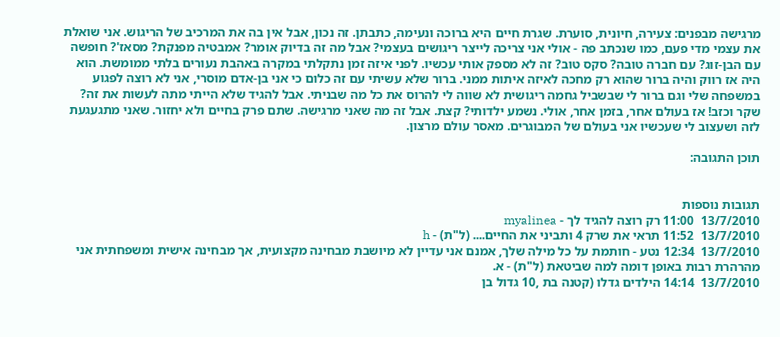מרגישה מבפנים: צעירה, חיונית, סוערת. שגרת חיים היא ברוכה ונעימה, כתבתן. זה נכון, אבל אין בה את המרכיב של הריגוש. אני שואלת את עצמי מדי פעם, כמו שנכתב פה - אולי אני צריכה לייצר ריגושים בעצמי? אבל מה זה בדיוק אומר? אמבטיה מפנקת? מסאז'? חופשה עם הבן-זוג? עם חברה טובה? סקס טוב? זה לא מספק אותי עכשיו. לפני איזה זמן נתקלתי במקרה באהבת נעורים בלתי ממומשת. הוא היה אז רווק והיה ברור שהוא רק מחכה לאיזה איתות ממני. ברור שלא עשיתי עם זה כלום כי אני בן-אדם מוסרי, אני לא רוצה לפגוע במשפחה שלי וגם ברור לי שבשביל גחמה ריגושית לא שווה לי להרוס את כל מה שבניתי. אבל להגיד שלא הייתי מתה לעשות את זה? שקר וכזב! אז בעולם אחר, בזמן אחר, אולי. נשמע ילדותי? קצת. אבל זה מה שאני מרגישה. שתם פרק בחיים ולא יחזור. שאני מתגעגעת לזה ושעצוב לי שעכשיו אני בעולם של המבוגרים. מאסר עולם מרצון.

תוכן התגובה:


תגובות נוספות
13/7/2010  11:00 רק רוצה להגיד לך - myalinea
13/7/2010  11:52 תראי את שרק 4 ותביני את החיים.... (ל"ת) - h
13/7/2010  12:34 נטע - חותמת על כל מילה שלך, אמנם אני עדיין לא מיושבת מבחינה מקצועית, אך מבחינה אישית ומשפחתית אני מהרהרת רבות באופן דומה למה שביטאת (ל"ת) - א.
13/7/2010  14:14 הילדים גדלו (קטנה בת ,10 גדול בן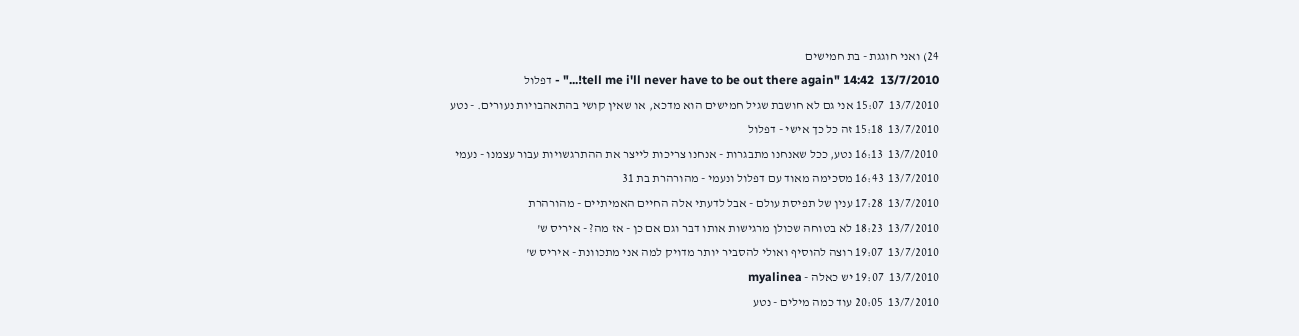24) ואני חוגגת - בת חמישים
13/7/2010  14:42 "tell me i'll never have to be out there again!..." - דפלול
13/7/2010  15:07 אני גם לא חושבת שגיל חמישים הוא מדכא, או שאין קושי בהתאהבויות נעורים. - נטע
13/7/2010  15:18 זה כל כך אישי - דפלול
13/7/2010  16:13 נטע, ככל שאנחנו מתבגרות - אנחנו צריכות לייצר את ההתרגשויות עבור עצמנו - נעמי
13/7/2010  16:43 מסכימה מאוד עם דפלול ונעמי - מהורהרת בת 31
13/7/2010  17:28 ענין של תפיסת עולם - אבל לדעתי אלה החיים האמיתיים - מהורהרת
13/7/2010  18:23 לא בטוחה שכולן מרגישות אותו דבר וגם אם כן - אז מה? - איריס ש'
13/7/2010  19:07 רוצה להוסיף ואולי להסביר יותר מדויק למה אני מתכוונת - איריס ש'
13/7/2010  19:07 יש כאלה - myalinea
13/7/2010  20:05 עוד כמה מילים - נטע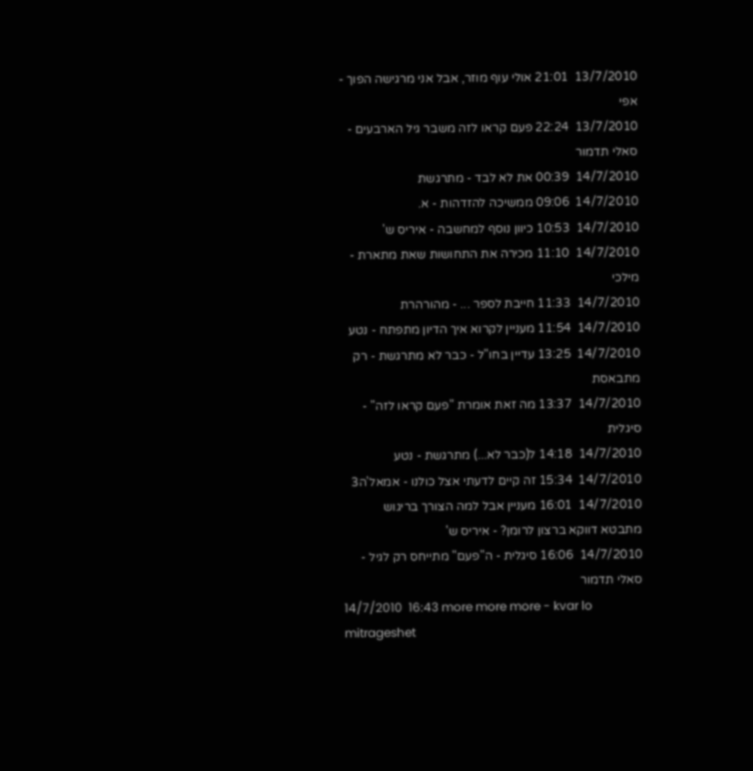13/7/2010  21:01 אולי עוף מוזר, אבל אני מרגישה הפוך - אפי
13/7/2010  22:24 פעם קראו לזה משבר גיל הארבעים - סאלי תדמור
14/7/2010  00:39 את לא לבד - מתרגשת
14/7/2010  09:06 ממשיכה להזדהות - א.
14/7/2010  10:53 כיוון נוסף למחשבה - איריס ש'
14/7/2010  11:10 מכירה את התחושות שאת מתארת - מילכי
14/7/2010  11:33 חייבת לספר ... - מהורהרת
14/7/2010  11:54 מעניין לקרוא איך הדיון מתפתח - נטע
14/7/2010  13:25 עדיין בחו"ל - כבר לא מתרגשת - רק מתבאסת
14/7/2010  13:37 מה זאת אומרת "פעם קראו לזה" - סיגלית
14/7/2010  14:18 ל(כבר לא...) מתרגשת - נטע
14/7/2010  15:34 זה קיים לדעתי אצל כולנו - אמאל'ה3
14/7/2010  16:01 מעניין אבל למה הצורך בריגוש מתבטא דווקא ברצון לרומן? - איריס ש'
14/7/2010  16:06 סיגלית - ה"פעם" מתייחס רק לגיל - סאלי תדמור
14/7/2010  16:43 more more more - kvar lo mitrageshet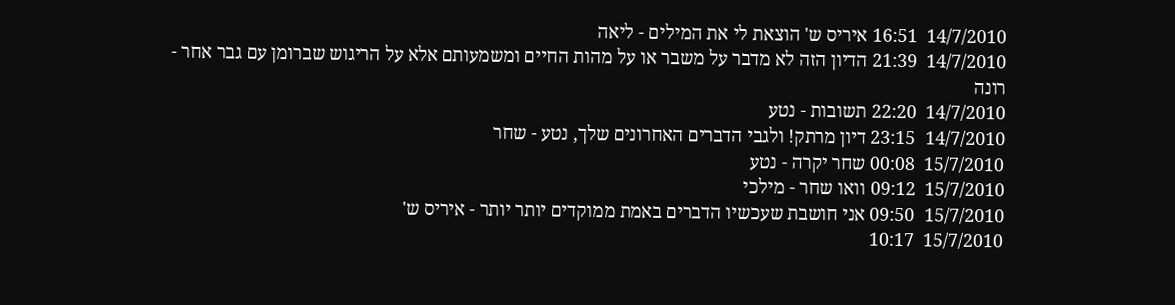14/7/2010  16:51 איריס ש' הוצאת לי את המילים - ליאה
14/7/2010  21:39 הדיון הזה לא מדבר על משבר או על מהות החיים ומשמעותם אלא על הריגוש שברומן עם גבר אחר - רונה
14/7/2010  22:20 תשובות - נטע
14/7/2010  23:15 דיון מרתק! ולגבי הדברים האחרונים שלך, נטע - שחר
15/7/2010  00:08 שחר יקרה - נטע
15/7/2010  09:12 וואו שחר - מילכי
15/7/2010  09:50 אני חושבת שעכשיו הדברים באמת ממוקדים יותר יותר - איריס ש'
15/7/2010  10:17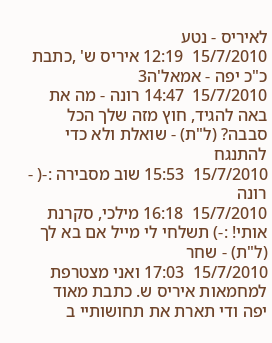לאיריס - נטע
15/7/2010  12:19 איריס ש' ,כתבת כ"כ יפה - אמאל'ה3
15/7/2010  14:47 רונה - מה את באה להגיד, חוץ מזה שלך הכל סבבה? (ל"ת) - שואלת ולא כדי להתנגח
15/7/2010  15:53 שוב מסבירה :-( - רונה
15/7/2010  16:18 מילכי, סקרנת אותי! :-) תשלחי לי מייל אם בא לך (ל"ת) - שחר
15/7/2010  17:03 ואני מצטרפת למחמאות איריס ש. כתבת מאוד יפה ודי תארת את תחושותיי ב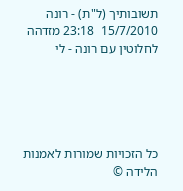תשובותיך (ל"ת) - רונה
15/7/2010  23:18 מזדהה לחלוטין עם רונה - לי





כל הזכויות שמורות לאמנות הלידה ©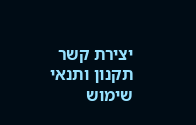יצירת קשר     תקנון ותנאי שימוש